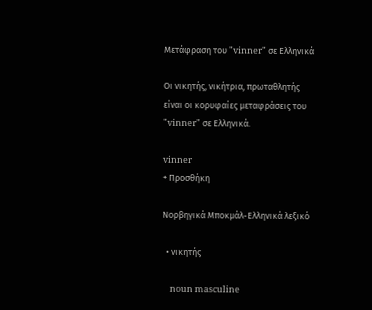Μετάφραση του "vinner" σε Ελληνικά

Οι νικητής, νικήτρια, πρωταθλητής είναι οι κορυφαίες μεταφράσεις του "vinner" σε Ελληνικά.

vinner
+ Προσθήκη

Νορβηγικά Μποκμάλ-Ελληνικά λεξικό

  • νικητής

    noun masculine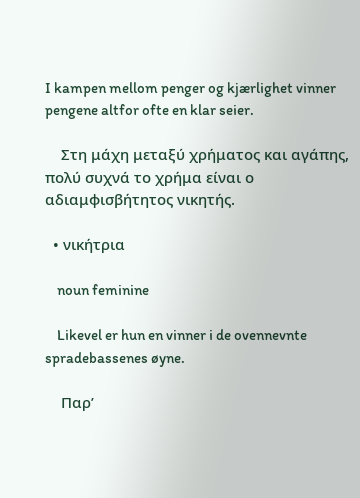I kampen mellom penger og kjærlighet vinner pengene altfor ofte en klar seier.

    Στη μάχη μεταξύ χρήματος και αγάπης, πολύ συχνά το χρήμα είναι ο αδιαμφισβήτητος νικητής.

  • νικήτρια

    noun feminine

    Likevel er hun en vinner i de ovennevnte spradebassenes øyne.

    Παρ’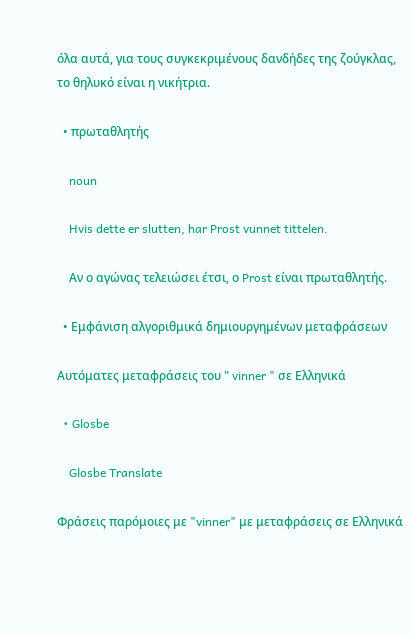όλα αυτά, για τους συγκεκριμένους δανδήδες της ζούγκλας, το θηλυκό είναι η νικήτρια.

  • πρωταθλητής

    noun

    Hvis dette er slutten, har Prost vunnet tittelen.

    Αν ο αγώνας τελειώσει έτσι, ο Prost είναι πρωταθλητής.

  • Εμφάνιση αλγοριθμικά δημιουργημένων μεταφράσεων

Αυτόματες μεταφράσεις του " vinner " σε Ελληνικά

  • Glosbe

    Glosbe Translate

Φράσεις παρόμοιες με "vinner" με μεταφράσεις σε Ελληνικά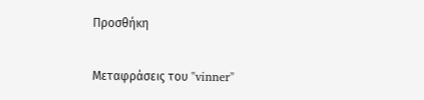Προσθήκη

Μεταφράσεις του "vinner"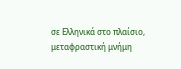σε Ελληνικά στο πλαίσιο, μεταφραστική μνήμη